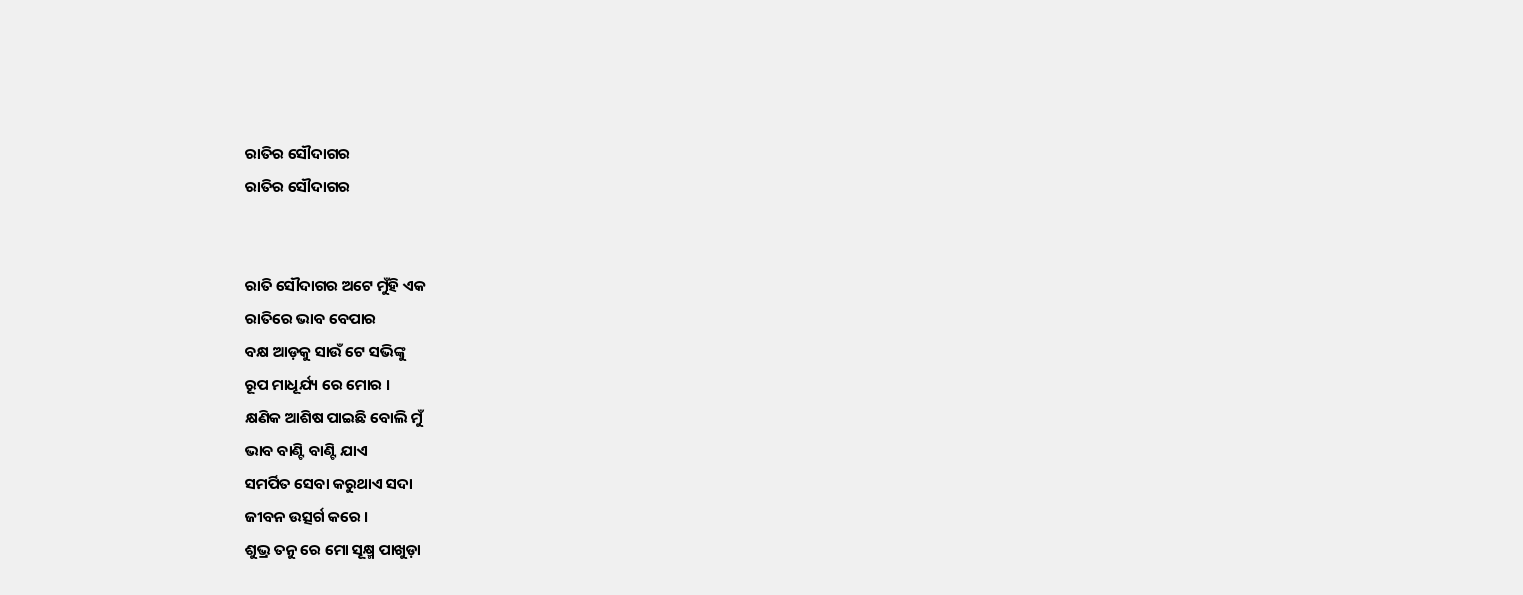ରାତିର ସୌଦାଗର
ରାତିର ସୌଦାଗର


ରାତି ସୌଦାଗର ଅଟେ ମୁଁହି ଏକ
ରାତିରେ ଭାବ ବେପାର
ବକ୍ଷ ଆଡ଼କୁ ସାଉଁ ଟେ ସଭିଙ୍କୁ
ରୂପ ମାଧୂର୍ଯ୍ୟ ରେ ମୋର ।
କ୍ଷଣିକ ଆଶିଷ ପାଇଛି ବୋଲି ମୁଁ
ଭାବ ବାଣ୍ଟି ବାଣ୍ଟି ଯାଏ
ସମର୍ପିତ ସେବା କରୁଥାଏ ସଦା
ଜୀବନ ଉତ୍ସର୍ଗ କରେ ।
ଶୁଭ୍ର ତନୁ ରେ ମୋ ସୂକ୍ଷ୍ମ ପାଖୁଡ଼ା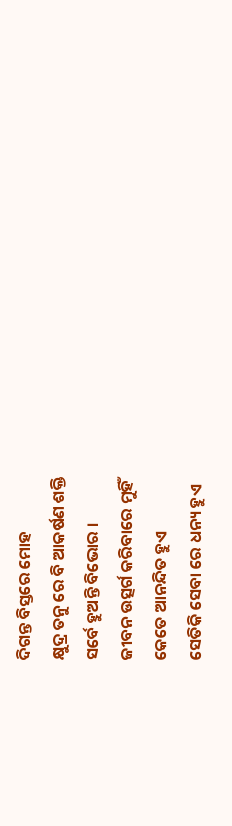ଦିଗନ୍ତ ବିସ୍ତରେ ମୋହ
କ୍ଷୁଦ୍ର ତନୁ ରେ ବି ଆକର୍ଷଣ ଶକ୍ତି
ସର୍ବେ ହୁଅନ୍ତି ବିଭୋର ।
ଜୀବନ ଉତ୍ସର୍ଗ କରିବାରେ ମୁହିଁ
କେତେ ଆନନ୍ଦିତ ହୁଏ
ସେତିକି ସେବା ରେ ଧନ୍ୟ ହୁଏ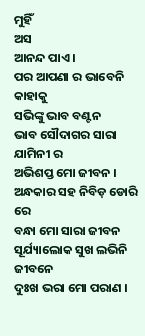ମୁହିଁ
ଅସ
ଆନନ୍ଦ ପାଏ ।
ପର ଆପଣା ର ଭାବେନି କାହାକୁ
ସଭିଙ୍କୁ ଭାବ ବଣ୍ଟନ
ଭାବ ସୌଦାଗର ସାରା ଯାମିନୀ ର
ଅଭିଶପ୍ତ ମୋ ଜୀବନ ।
ଅନ୍ଧକାର ସହ ନିବିଡ଼ ଡୋରି ରେ
ବନ୍ଧା ମୋ ସାରା ଜୀବନ
ସୂର୍ଯ୍ୟାଲୋକ ସୁଖ ଲଭିନି ଜୀବନେ
ଦୁଃଖ ଭରା ମୋ ପରାଣ ।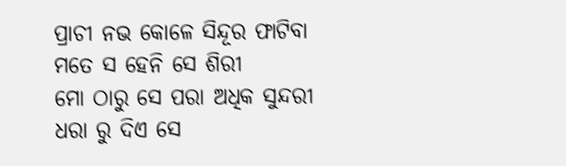ପ୍ରାଚୀ ନଭ କୋଳେ ସିନ୍ଦୂର ଫାଟିବା
ମତେ ସ ହେନି ସେ ଶିରୀ
ମୋ ଠାରୁ ସେ ପରା ଅଧିକ ସୁନ୍ଦରୀ
ଧରା ରୁ ଦିଏ ସେ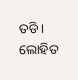ତଡି ।
ଲୋହିତ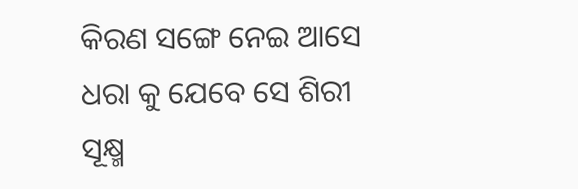କିରଣ ସଙ୍ଗେ ନେଇ ଆସେ
ଧରା କୁ ଯେବେ ସେ ଶିରୀ
ସୂକ୍ଷ୍ମ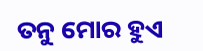ତନୁ ମୋର ହୁଏ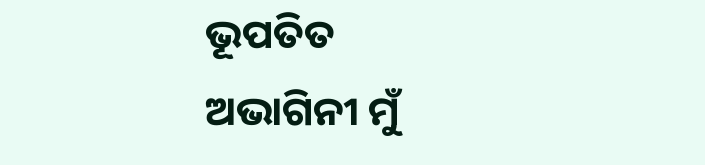ଭୂପତିତ
ଅଭାଗିନୀ ମୁଁ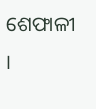ଶେଫାଳୀ ।